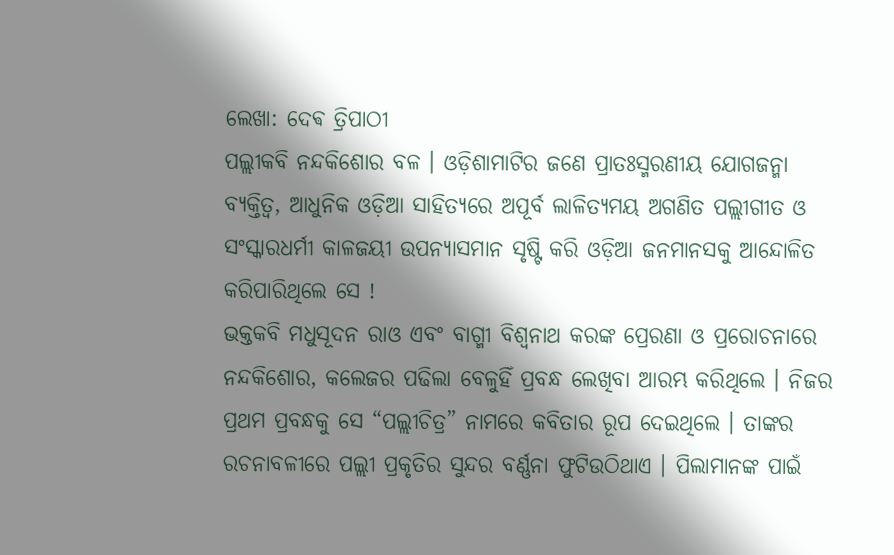ଲେଖା: ଦେଵ ତ୍ରିପାଠୀ
ପଲ୍ଲୀକବି ନନ୍ଦକିଶୋର ବଳ । ଓଡ଼ିଶାମାଟିର ଜଣେ ପ୍ରାତଃସ୍ମରଣୀୟ ଯୋଗଜନ୍ମା ବ୍ୟକ୍ତିତ୍ଵ, ଆଧୁନିକ ଓଡ଼ିଆ ସାହିତ୍ୟରେ ଅପୂର୍ବ ଲାଳିତ୍ୟମୟ ଅଗଣିତ ପଲ୍ଲୀଗୀତ ଓ ସଂସ୍କାରଧର୍ମୀ କାଳଜୟୀ ଉପନ୍ୟାସମାନ ସୃଷ୍ଟି କରି ଓଡ଼ିଆ ଜନମାନସକୁ ଆନ୍ଦୋଳିତ କରିପାରିଥିଲେ ସେ !
ଭକ୍ତକବି ମଧୁସୂଦନ ରାଓ ଏବଂ ବାଗ୍ମୀ ବିଶ୍ୱନାଥ କରଙ୍କ ପ୍ରେରଣା ଓ ପ୍ରରୋଚନାରେ ନନ୍ଦକିଶୋର, କଲେଜର ପଢିଲା ବେଳୁହିଁ ପ୍ରବନ୍ଧ ଲେଖିବା ଆରମ୍ଭ କରିଥିଲେ । ନିଜର ପ୍ରଥମ ପ୍ରବନ୍ଧକୁ ସେ “ପଲ୍ଲୀଚିତ୍ର” ନାମରେ କବିତାର ରୂପ ଦେଇଥିଲେ । ତାଙ୍କର ରଚନାବଳୀରେ ପଲ୍ଲୀ ପ୍ରକୃତିର ସୁନ୍ଦର ବର୍ଣ୍ଣନା ଫୁଟିଉଠିଥାଏ । ପିଲାମାନଙ୍କ ପାଇଁ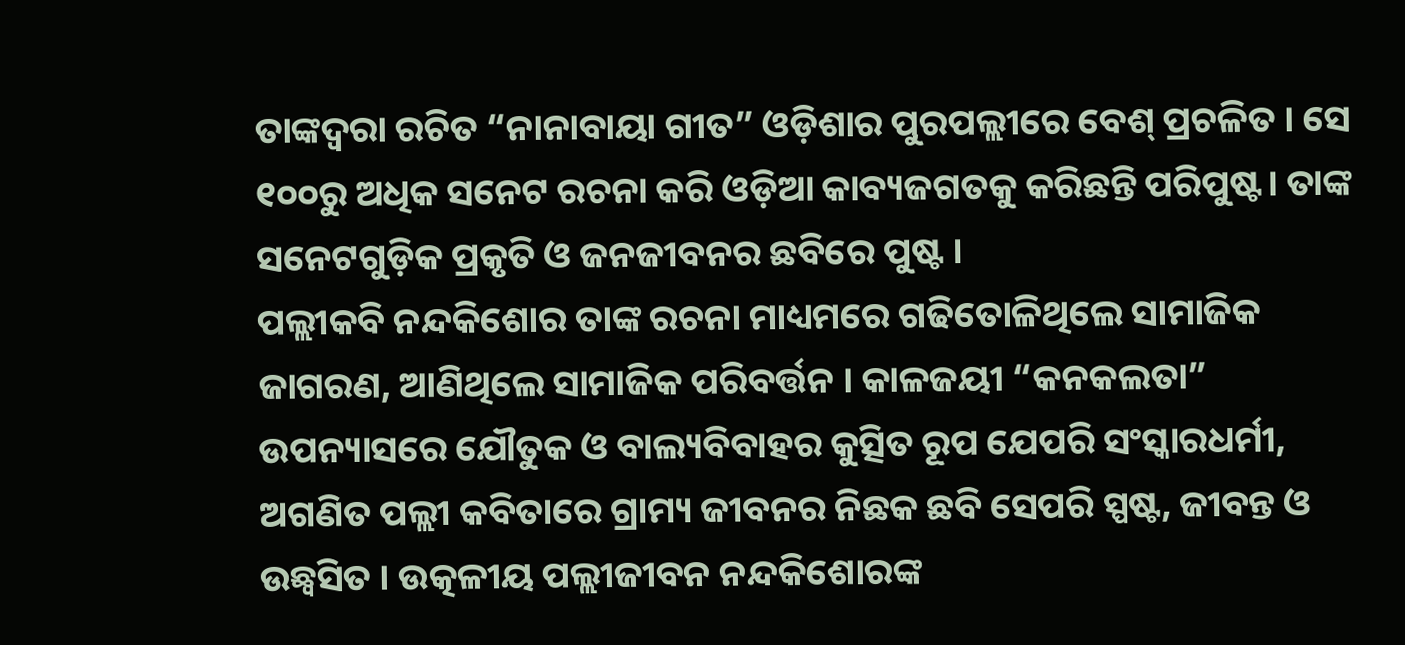ତାଙ୍କଦ୍ୱରା ରଚିତ “ନାନାବାୟା ଗୀତ” ଓଡ଼ିଶାର ପୁରପଲ୍ଲୀରେ ବେଶ୍ ପ୍ରଚଳିତ । ସେ ୧୦୦ରୁ ଅଧିକ ସନେଟ ରଚନା କରି ଓଡ଼ିଆ କାବ୍ୟଜଗତକୁ କରିଛନ୍ତି ପରିପୁଷ୍ଟ। ତାଙ୍କ ସନେଟଗୁଡ଼ିକ ପ୍ରକୃତି ଓ ଜନଜୀବନର ଛବିରେ ପୁଷ୍ଟ ।
ପଲ୍ଲୀକବି ନନ୍ଦକିଶୋର ତାଙ୍କ ରଚନା ମାଧ୍ୟମରେ ଗଢିତୋଳିଥିଲେ ସାମାଜିକ ଜାଗରଣ, ଆଣିଥିଲେ ସାମାଜିକ ପରିବର୍ତ୍ତନ । କାଳଜୟୀ “କନକଲତା” ଉପନ୍ୟାସରେ ଯୌତୁକ ଓ ବାଲ୍ୟବିବାହର କୁତ୍ସିତ ରୂପ ଯେପରି ସଂସ୍କାରଧର୍ମୀ, ଅଗଣିତ ପଲ୍ଲୀ କବିତାରେ ଗ୍ରାମ୍ୟ ଜୀବନର ନିଛକ ଛବି ସେପରି ସ୍ପଷ୍ଟ, ଜୀବନ୍ତ ଓ ଉଛ୍ୱସିତ । ଉତ୍କଳୀୟ ପଲ୍ଲୀଜୀବନ ନନ୍ଦକିଶୋରଙ୍କ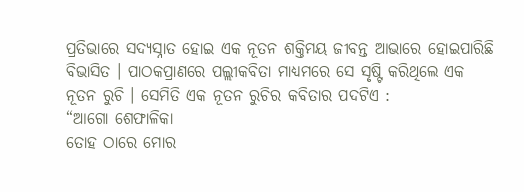ପ୍ରତିଭାରେ ସଦ୍ୟସ୍ନାତ ହୋଇ ଏକ ନୂତନ ଶକ୍ତିମୟ ଜୀବନ୍ତ ଆଭାରେ ହୋଇପାରିଛି ବିଭାସିତ । ପାଠକପ୍ରାଣରେ ପଲ୍ଲୀକବିତା ମାଧ୍ୟମରେ ସେ ସୃଷ୍ଟି କରିଥିଲେ ଏକ ନୂତନ ରୁଚି । ସେମିତି ଏକ ନୂତନ ରୁଚିର କବିତାର ପଦଟିଏ :
“ଆଗୋ ଶେଫାଳିକା
ତୋହ ଠାରେ ମୋର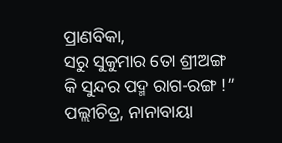ପ୍ରାଣବିକା,
ସରୁ ସୁକୁମାର ତୋ ଶ୍ରୀଅଙ୍ଗ
କି ସୁନ୍ଦର ପଦ୍ମ ରାଗ-ରଙ୍ଗ !”
ପଲ୍ଲୀଚିତ୍ର, ନାନାବାୟା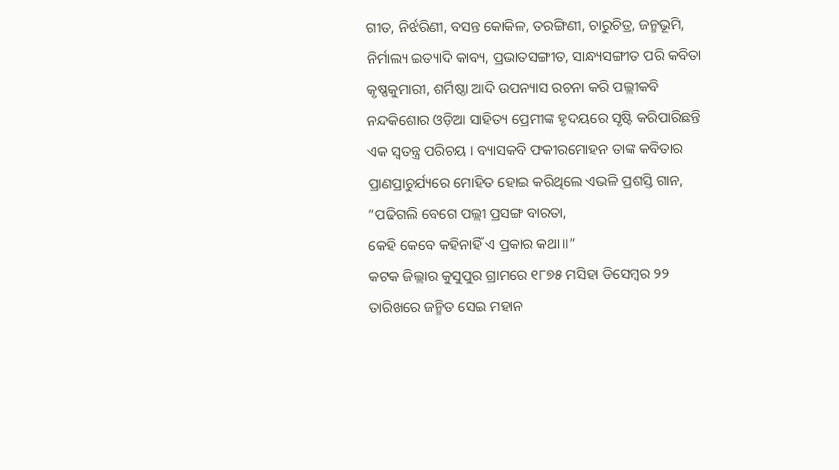ଗୀତ, ନିର୍ଝରିଣୀ, ବସନ୍ତ କୋକିଳ, ତରଙ୍ଗିଣୀ, ଚାରୁଚିତ୍ର, ଜନ୍ମଭୂମି, ନିର୍ମାଲ୍ୟ ଇତ୍ୟାଦି କାବ୍ୟ, ପ୍ରଭାତସଙ୍ଗୀତ, ସାନ୍ଧ୍ୟସଙ୍ଗୀତ ପରି କବିତା କୃଷ୍ଣକୁମାରୀ, ଶର୍ମିଷ୍ଠା ଆଦି ଉପନ୍ୟାସ ରଚନା କରି ପଲ୍ଲୀକବି ନନ୍ଦକିଶୋର ଓଡ଼ିଆ ସାହିତ୍ୟ ପ୍ରେମୀଙ୍କ ହୃଦୟରେ ସୃଷ୍ଟି କରିପାରିଛନ୍ତି ଏକ ସ୍ବତନ୍ତ୍ର ପରିଚୟ । ବ୍ୟାସକବି ଫକୀରମୋହନ ତାଙ୍କ କବିତାର ପ୍ରାଣପ୍ରାଚୁର୍ଯ୍ୟରେ ମୋହିତ ହୋଇ କରିଥିଲେ ଏଭଳି ପ୍ରଶସ୍ତି ଗାନ,
“ପଢିଗଲି ବେଗେ ପଲ୍ଲୀ ପ୍ରସଙ୍ଗ ବାରତା,
କେହି କେବେ କହିନାହିଁ ଏ ପ୍ରକାର କଥା॥”
କଟକ ଜିଲ୍ଲାର କୁସୁପୁର ଗ୍ରାମରେ ୧୮୭୫ ମସିହା ଡିସେମ୍ବର ୨୨ ତାରିଖରେ ଜନ୍ମିତ ସେଇ ମହାନ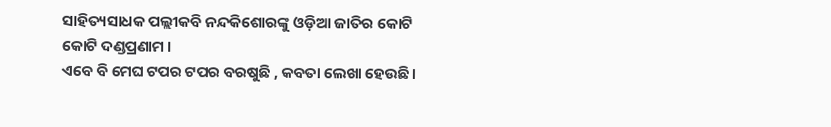ସାହିତ୍ୟସାଧକ ପଲ୍ଲୀକବି ନନ୍ଦକିଶୋରଙ୍କୁ ଓଡ଼ିଆ ଜାତିର କୋଟି କୋଟି ଦଣ୍ଡପ୍ରଣାମ ।
ଏବେ ବି ମେଘ ଟପର ଟପର ବରଷୁଛି , କବତା ଲେଖା ହେଉଛି।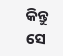କିନ୍ତୁ ସେ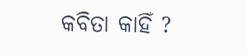କବିତା କାହିଁ ?